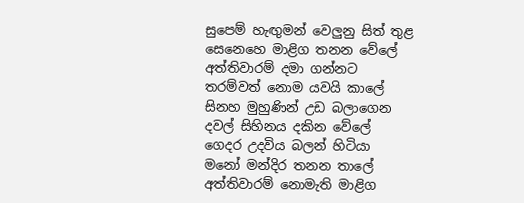සුපෙම් හැඟුමන් වෙලුනු සිත් තුළ
සෙනෙහෙ මාළිග තනන වේලේ
අත්තිවාරම් දමා ගන්නට
තරම්වත් නොම යවයි කාලේ
සිනහ මුහුණින් උඩ බලාගෙන
දවල් සිහිනය දකින වේලේ
ගෙදර උදවිය බලන් හිටියා
මනෝ මන්දිර තනන තාලේ
අත්තිවාරම් නොමැති මාළිග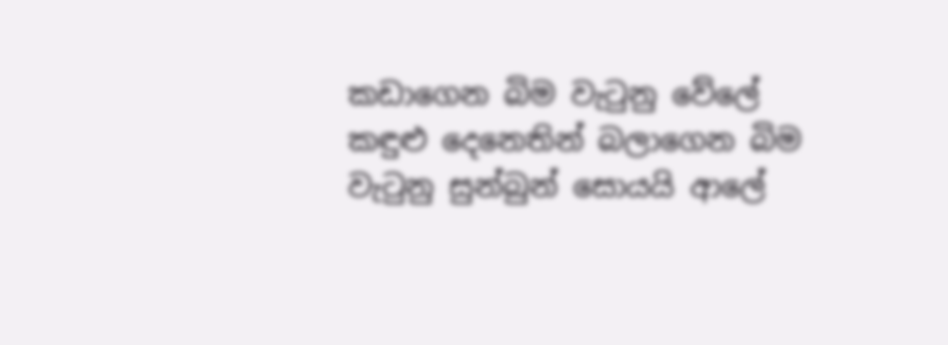කඩාගෙන බිම වැටුනු වේලේ
කඳුළු දෙනෙතින් බලාගෙන බිම
වැටුනු සුන්බුන් සොයයි ආලේ